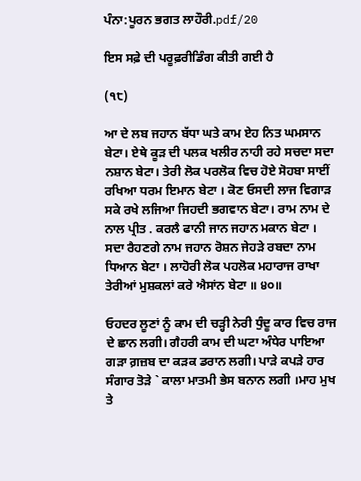ਪੰਨਾ:ਪੂਰਨ ਭਗਤ ਲਾਹੌਰੀ.pdf/20

ਇਸ ਸਫ਼ੇ ਦੀ ਪਰੂਫ਼ਰੀਡਿੰਗ ਕੀਤੀ ਗਈ ਹੈ

(੧੮)

ਆ ਦੇ ਲਬ ਜਹਾਨ ਬੱਧਾ ਘਤੇ ਕਾਮ ਏਹ ਨਿਤ ਘਮਸਾਨ ਬੇਟਾ। ਏਥੇ ਕੂੜ ਦੀ ਪਲਕ ਖਲੀਰ ਨਾਹੀ ਰਹੇ ਸਚਦਾ ਸਦਾ ਨਸ਼ਾਨ ਬੇਟਾ। ਤੇਰੀ ਲੋਕ ਪਰਲੋਕ ਵਿਚ ਹੋਏ ਸੋਹਬਾ ਸਾਈਂ ਰਖਿਆ ਧਰਮ ਇਮਾਨ ਬੇਟਾ । ਕੋਣ ਓਸਦੀ ਲਾਜ ਵਿਗਾੜ ਸਕੇ ਰਖੇ ਲਜਿਆ ਜਿਹਦੀ ਭਗਵਾਨ ਬੇਟਾ। ਰਾਮ ਨਾਮ ਦੇ ਨਾਲ ਪ੍ਰੀਤ . ਕਰਲੈ ਫਾਨੀ ਜਾਨ ਜਹਾਨ ਮਕਾਨ ਬੇਟਾ । ਸਦਾ ਰੈਹਣਗੇ ਨਾਮ ਜਹਾਨ ਰੋਸ਼ਨ ਜੇਹੜੇ ਰਬਦਾ ਨਾਮ ਧਿਆਨ ਬੇਟਾ । ਲਾਹੋਰੀ ਲੋਕ ਪਹਲੋਕ ਮਹਾਰਾਜ ਰਾਖਾ ਤੇਰੀਆਂ ਮੁਸ਼ਕਲਾਂ ਕਰੇ ਐਸਾਂਨ ਬੇਟਾ ॥ ੪੦॥

ਓਹਦਰ ਲੂਣਾਂ ਨੂੰ ਕਾਮ ਦੀ ਚੜ੍ਹੀ ਨੇਰੀ ਧੁੰਦੂ ਕਾਰ ਵਿਚ ਰਾਜ ਦੇ ਛਾਨ ਲਗੀ। ਗੈਹਰੀ ਕਾਮ ਦੀ ਘਟਾ ਅੰਧੇਰ ਪਾਇਆ ਗੜਾ ਗ਼ਜ਼ਬ ਦਾ ਕੜਕ ਡਰਾਨ ਲਗੀ। ਪਾੜੇ ਕਪੜੇ ਹਾਰ ਸੰਗਾਰ ਤੋੜੇ ` ਕਾਲਾ ਮਾਤਮੀ ਭੇਸ ਬਨਾਨ ਲਗੀ ।ਮਾਹ ਮੁਖ ਤੇ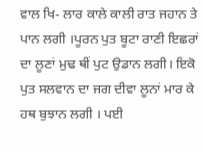ਵਾਲ ਖਿ- ਲਾਰ ਕਾਲੇ ਕਾਲੀ ਰਾਤ ਜਹਾਨ ਤੇ ਪਾਨ ਲਗੀ ।ਪੂਰਨ ਪੁਤ ਬੂਟਾ ਰਾਣੀ ਇਛਰਾਂ ਦਾ ਲੂਣਾਂ ਮੁਢ ਥੀਂ ਪੁਟ ਉਡਾਨ ਲਗੀ। ਇਕੋ ਪੁਤ ਸਲਵਾਨ ਦਾ ਜਗ ਦੀਵਾ ਲੂਨਾਂ ਮਾਰ ਕੇ ਹਥ ਬੁਝਾਨ ਲਗੀ । ਪਈ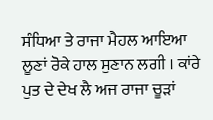ਸੰਧਿਆ ਤੇ ਰਾਜਾ ਮੈਹਲ ਆਇਆ ਲੂਣਾਂ ਰੋਕੇ ਹਾਲ ਸੁਣਾਨ ਲਗੀ । ਕਾਂਰੇ ਪੁਤ ਦੇ ਦੇਖ ਲੈ ਅਜ ਰਾਜਾ ਚੂੜਾਂ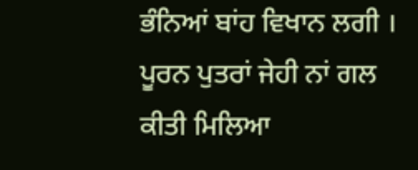ਭੰਨਿਆਂ ਬਾਂਹ ਵਿਖਾਨ ਲਗੀ । ਪੂਰਨ ਪੁਤਰਾਂ ਜੇਹੀ ਨਾਂ ਗਲ ਕੀਤੀ ਮਿਲਿਆ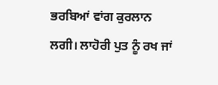ਭਰਬਿਆਂ ਵਾਂਗ ਕੁਰਲਾਨ ਲਗੀ। ਲਾਹੋਰੀ ਪੁਤ ਨੂੰ ਰਖ ਜਾਂ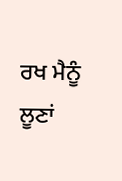ਰਖ ਮੈਨੂੰ ਲੂਣਾਂ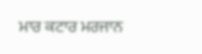ਮਾਰ ਕਟਾਰ ਮਰਜਾਨ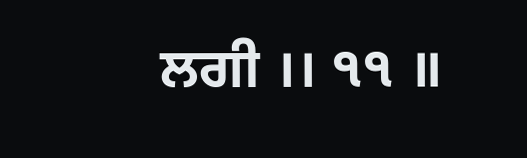ਲਗੀ ।। ੧੧ ॥